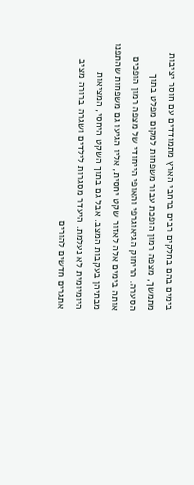בימים בהם בחלקים רבים ברחבי הארץ מתמודדים עם חוסר יציבות מתמשך, מצפה רמון הופכת עבור משפחות למקום מפלט בתוך הסערה. הריחוק הגיאוגרפי והאופי הייחודי של מצפה רמון הופכים אותה בימים אלה לאזור שקט יחסית, אליו הגיעו גם משפחות שהתפנו מבתיהן בעקבות המצב. אבל גם בתוך השקט היחסי, המציאות היומיומית לא נעלמת. היעדר מסגרות לילדים ושגרה ברורה מציב אתגרים חדשים להורים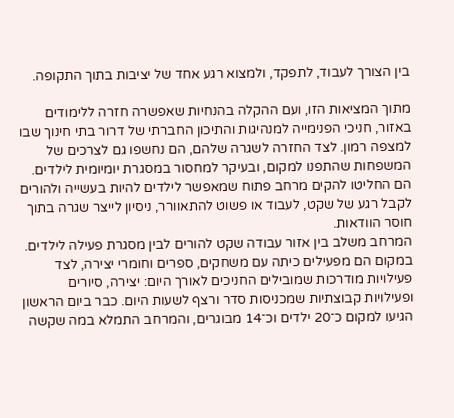בין הצורך לעבוד, לתפקד, ולמצוא רגע אחד של יציבות בתוך התקופה.

מתוך המציאות הזו, ועם ההקלה בהנחיות שאפשרה חזרה ללימודים באזור, חניכי הפנימייה למנהיגות והתיכון החברתי של דרור בתי חינוך שבו למצפה רמון. לצד החזרה לשגרה שלהם, הם נחשפו גם לצרכים של המשפחות שהתפנו למקום, ובעיקר למחסור במסגרת יומיומית לילדים. הם החליטו להקים מרחב פתוח שמאפשר לילדים להיות בעשייה ולהורים לקבל רגע של שקט, לעבוד או פשוט להתאוורר, ניסיון לייצר שגרה בתוך חוסר הוודאות.
המרחב משלב בין אזור עבודה שקט להורים לבין מסגרת פעילה לילדים. במקום הם מפעילים כיתה עם משחקים, ספרים וחומרי יצירה, לצד פעילויות מודרכות שמובילים החניכים לאורך היום: יצירה, סיורים ופעילויות קבוצתיות שמכניסות סדר ורצף לשעות היום. כבר ביום הראשון הגיעו למקום כ־20 ילדים וכ־14 מבוגרים, והמרחב התמלא במה שקשה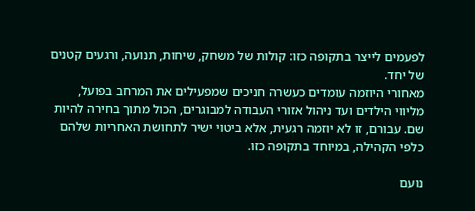לפעמים לייצר בתקופה כזו: קולות של משחק, שיחות, תנועה, ורגעים קטנים של יחד.
מאחורי היוזמה עומדים כעשרה חניכים שמפעילים את המרחב בפועל, מליווי הילדים ועד ניהול אזורי העבודה למבוגרים, הכול מתוך בחירה להיות שם. עבורם, זו לא יוזמה רגעית, אלא ביטוי ישיר לתחושת האחריות שלהם כלפי הקהילה, במיוחד בתקופה כזו.

נועם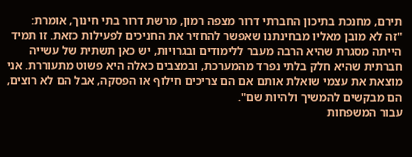תירם, מחנכת בתיכון החברתי דרור מצפה רמון, מרשת דרור בתי חינוך, אומרת:
"זה לא מובן מאליו מבחינתנו שאפשר להחזיר את החניכים לפעילות כזאת. זו תמיד הייתה מסגרת שהיא הרבה מעבר ללימודים ובגרויות, יש כאן תשתית של עשייה חברתית שהיא חלק בלתי נפרד מהמערכת, ובמצבים כאלה היא פשוט מתעוררת. אני מוצאת את עצמי שואלת אותם אם הם צריכים חילוף או הפסקה, אבל הם לא רוצים, הם מבקשים להמשיך ולהיות שם".
עבור המשפחות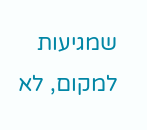שמגיעות למקום, לא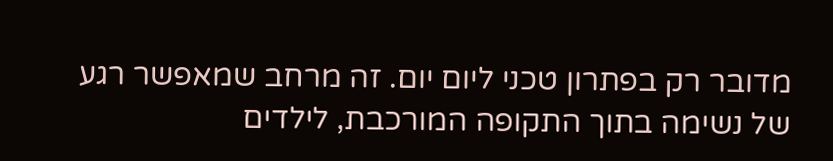מדובר רק בפתרון טכני ליום יום. זה מרחב שמאפשר רגע של נשימה בתוך התקופה המורכבת, לילדים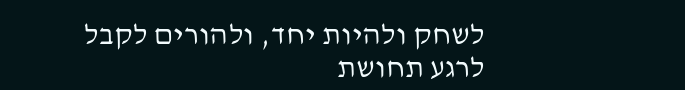לשחק ולהיות יחד, ולהורים לקבל לרגע תחושת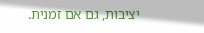יציבות, גם אם זמנית.